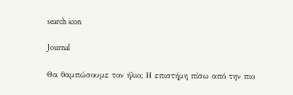search icon

Journal

Θα θαμπώσουμε τον ήλιο; Η επιστήμη πίσω από την πιο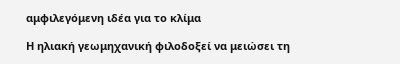αμφιλεγόμενη ιδέα για το κλίμα

Η ηλιακή γεωμηχανική φιλοδοξεί να μειώσει τη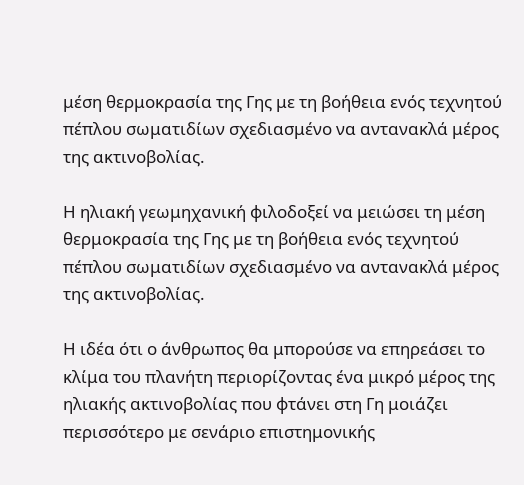μέση θερμοκρασία της Γης με τη βοήθεια ενός τεχνητού πέπλου σωματιδίων σχεδιασμένο να αντανακλά μέρος της ακτινοβολίας.

Η ηλιακή γεωμηχανική φιλοδοξεί να μειώσει τη μέση θερμοκρασία της Γης με τη βοήθεια ενός τεχνητού πέπλου σωματιδίων σχεδιασμένο να αντανακλά μέρος της ακτινοβολίας.

Η ιδέα ότι ο άνθρωπος θα μπορούσε να επηρεάσει το κλίμα του πλανήτη περιορίζοντας ένα μικρό μέρος της ηλιακής ακτινοβολίας που φτάνει στη Γη μοιάζει περισσότερο με σενάριο επιστημονικής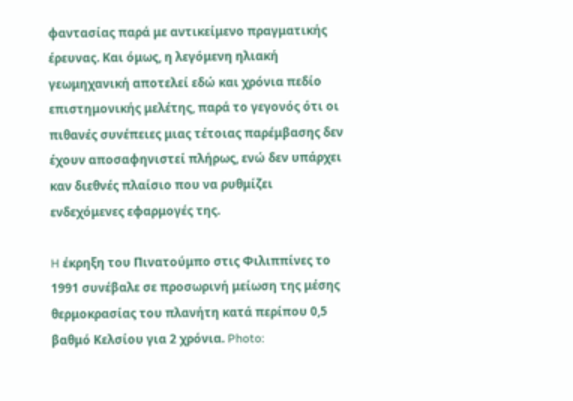φαντασίας παρά με αντικείμενο πραγματικής έρευνας. Και όμως, η λεγόμενη ηλιακή γεωμηχανική αποτελεί εδώ και χρόνια πεδίο επιστημονικής μελέτης, παρά το γεγονός ότι οι πιθανές συνέπειες μιας τέτοιας παρέμβασης δεν έχουν αποσαφηνιστεί πλήρως, ενώ δεν υπάρχει καν διεθνές πλαίσιο που να ρυθμίζει ενδεχόμενες εφαρμογές της.

H έκρηξη του Πινατούμπο στις Φιλιππίνες το 1991 συνέβαλε σε προσωρινή μείωση της μέσης θερμοκρασίας του πλανήτη κατά περίπου 0,5 βαθμό Κελσίου για 2 χρόνια. Photo: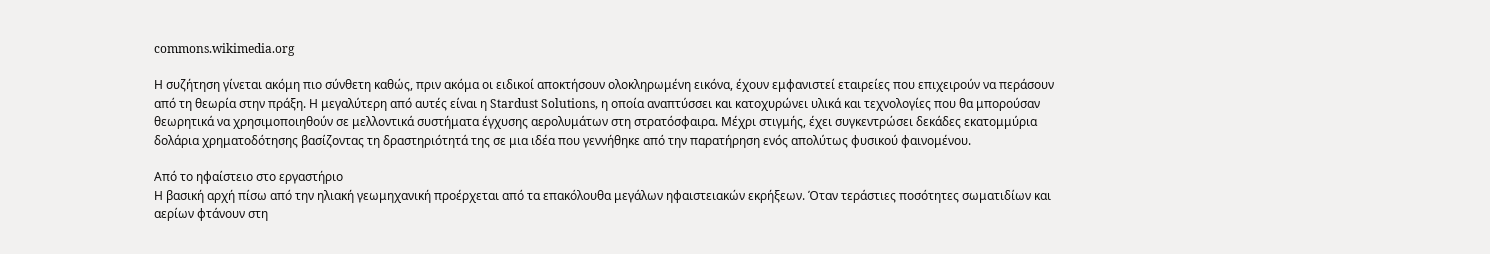commons.wikimedia.org

Η συζήτηση γίνεται ακόμη πιο σύνθετη καθώς, πριν ακόμα οι ειδικοί αποκτήσουν ολοκληρωμένη εικόνα, έχουν εμφανιστεί εταιρείες που επιχειρούν να περάσουν από τη θεωρία στην πράξη. Η μεγαλύτερη από αυτές είναι η Stardust Solutions, η οποία αναπτύσσει και κατοχυρώνει υλικά και τεχνολογίες που θα μπορούσαν θεωρητικά να χρησιμοποιηθούν σε μελλοντικά συστήματα έγχυσης αερολυμάτων στη στρατόσφαιρα. Μέχρι στιγμής, έχει συγκεντρώσει δεκάδες εκατομμύρια δολάρια χρηματοδότησης βασίζοντας τη δραστηριότητά της σε μια ιδέα που γεννήθηκε από την παρατήρηση ενός απολύτως φυσικού φαινομένου.

Από το ηφαίστειο στο εργαστήριο
Η βασική αρχή πίσω από την ηλιακή γεωμηχανική προέρχεται από τα επακόλουθα μεγάλων ηφαιστειακών εκρήξεων. Όταν τεράστιες ποσότητες σωματιδίων και αερίων φτάνουν στη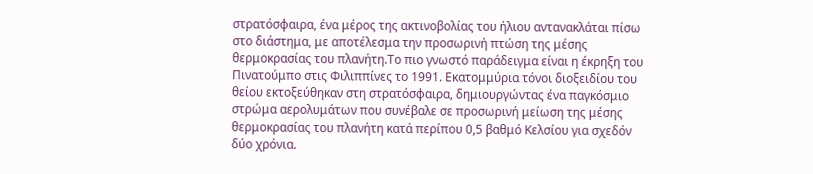στρατόσφαιρα, ένα μέρος της ακτινοβολίας του ήλιου αντανακλάται πίσω στο διάστημα, με αποτέλεσμα την προσωρινή πτώση της μέσης θερμοκρασίας του πλανήτη.Το πιο γνωστό παράδειγμα είναι η έκρηξη του Πινατούμπο στις Φιλιππίνες το 1991. Εκατομμύρια τόνοι διοξειδίου του θείου εκτοξεύθηκαν στη στρατόσφαιρα, δημιουργώντας ένα παγκόσμιο στρώμα αερολυμάτων που συνέβαλε σε προσωρινή μείωση της μέσης θερμοκρασίας του πλανήτη κατά περίπου 0,5 βαθμό Κελσίου για σχεδόν δύο χρόνια.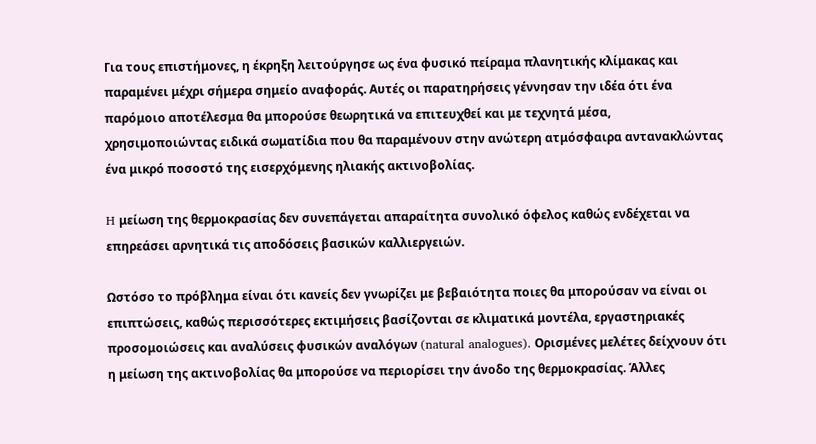Για τους επιστήμονες, η έκρηξη λειτούργησε ως ένα φυσικό πείραμα πλανητικής κλίμακας και παραμένει μέχρι σήμερα σημείο αναφοράς. Αυτές οι παρατηρήσεις γέννησαν την ιδέα ότι ένα παρόμοιο αποτέλεσμα θα μπορούσε θεωρητικά να επιτευχθεί και με τεχνητά μέσα, χρησιμοποιώντας ειδικά σωματίδια που θα παραμένουν στην ανώτερη ατμόσφαιρα αντανακλώντας ένα μικρό ποσοστό της εισερχόμενης ηλιακής ακτινοβολίας.

H μείωση της θερμοκρασίας δεν συνεπάγεται απαραίτητα συνολικό όφελος καθώς ενδέχεται να επηρεάσει αρνητικά τις αποδόσεις βασικών καλλιεργειών.

Ωστόσο το πρόβλημα είναι ότι κανείς δεν γνωρίζει με βεβαιότητα ποιες θα μπορούσαν να είναι οι επιπτώσεις, καθώς περισσότερες εκτιμήσεις βασίζονται σε κλιματικά μοντέλα, εργαστηριακές προσομοιώσεις και αναλύσεις φυσικών αναλόγων (natural analogues). Ορισμένες μελέτες δείχνουν ότι η μείωση της ακτινοβολίας θα μπορούσε να περιορίσει την άνοδο της θερμοκρασίας. Άλλες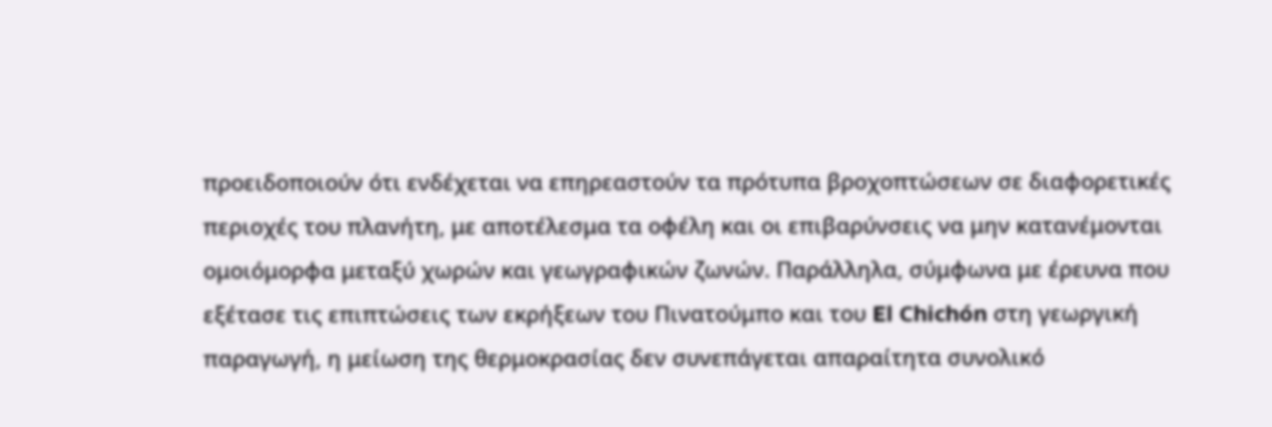προειδοποιούν ότι ενδέχεται να επηρεαστούν τα πρότυπα βροχοπτώσεων σε διαφορετικές περιοχές του πλανήτη, με αποτέλεσμα τα οφέλη και οι επιβαρύνσεις να μην κατανέμονται ομοιόμορφα μεταξύ χωρών και γεωγραφικών ζωνών. Παράλληλα, σύμφωνα με έρευνα που εξέτασε τις επιπτώσεις των εκρήξεων του Πινατούμπο και του El Chichón στη γεωργική παραγωγή, η μείωση της θερμοκρασίας δεν συνεπάγεται απαραίτητα συνολικό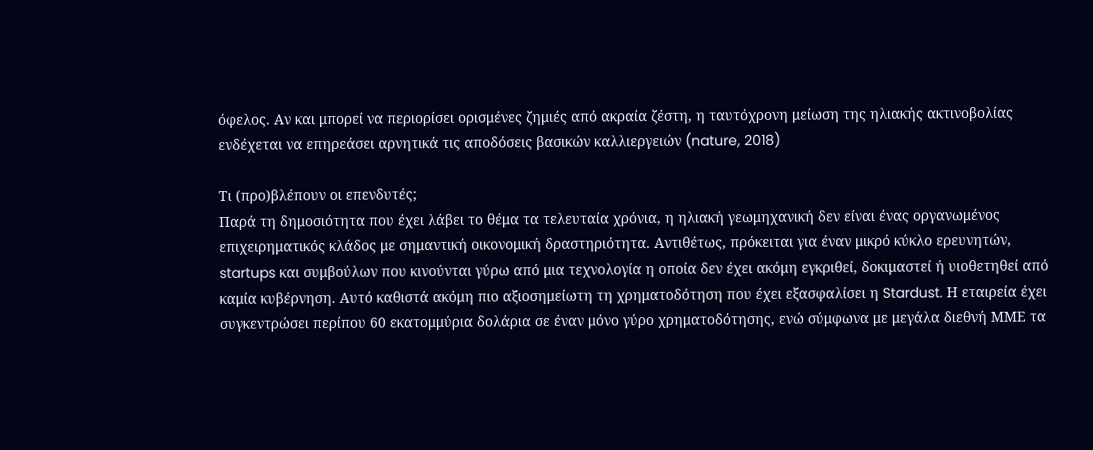όφελος. Αν και μπορεί να περιορίσει ορισμένες ζημιές από ακραία ζέστη, η ταυτόχρονη μείωση της ηλιακής ακτινοβολίας ενδέχεται να επηρεάσει αρνητικά τις αποδόσεις βασικών καλλιεργειών (nature, 2018)

Τι (προ)βλέπουν οι επενδυτές;
Παρά τη δημοσιότητα που έχει λάβει το θέμα τα τελευταία χρόνια, η ηλιακή γεωμηχανική δεν είναι ένας οργανωμένος επιχειρηματικός κλάδος με σημαντική οικονομική δραστηριότητα. Αντιθέτως, πρόκειται για έναν μικρό κύκλο ερευνητών, startups και συμβούλων που κινούνται γύρω από μια τεχνολογία η οποία δεν έχει ακόμη εγκριθεί, δοκιμαστεί ή υιοθετηθεί από καμία κυβέρνηση. Αυτό καθιστά ακόμη πιο αξιοσημείωτη τη χρηματοδότηση που έχει εξασφαλίσει η Stardust. Η εταιρεία έχει συγκεντρώσει περίπου 60 εκατομμύρια δολάρια σε έναν μόνο γύρο χρηματοδότησης, ενώ σύμφωνα με μεγάλα διεθνή ΜΜΕ τα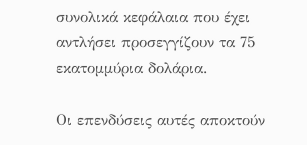συνολικά κεφάλαια που έχει αντλήσει προσεγγίζουν τα 75 εκατομμύρια δολάρια.

Οι επενδύσεις αυτές αποκτούν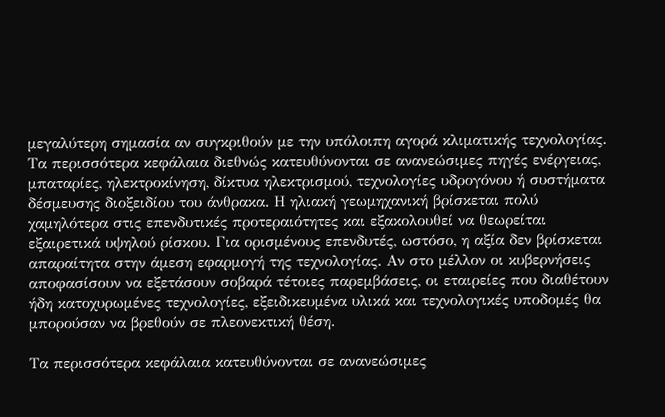μεγαλύτερη σημασία αν συγκριθούν με την υπόλοιπη αγορά κλιματικής τεχνολογίας. Τα περισσότερα κεφάλαια διεθνώς κατευθύνονται σε ανανεώσιμες πηγές ενέργειας, μπαταρίες, ηλεκτροκίνηση, δίκτυα ηλεκτρισμού, τεχνολογίες υδρογόνου ή συστήματα δέσμευσης διοξειδίου του άνθρακα. Η ηλιακή γεωμηχανική βρίσκεται πολύ χαμηλότερα στις επενδυτικές προτεραιότητες και εξακολουθεί να θεωρείται εξαιρετικά υψηλού ρίσκου. Για ορισμένους επενδυτές, ωστόσο, η αξία δεν βρίσκεται απαραίτητα στην άμεση εφαρμογή της τεχνολογίας. Αν στο μέλλον οι κυβερνήσεις αποφασίσουν να εξετάσουν σοβαρά τέτοιες παρεμβάσεις, οι εταιρείες που διαθέτουν ήδη κατοχυρωμένες τεχνολογίες, εξειδικευμένα υλικά και τεχνολογικές υποδομές θα μπορούσαν να βρεθούν σε πλεονεκτική θέση.

Τα περισσότερα κεφάλαια κατευθύνονται σε ανανεώσιμες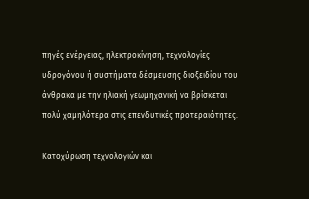πηγές ενέργειας, ηλεκτροκίνηση, τεχνολογίες υδρογόνου ή συστήματα δέσμευσης διοξειδίου του άνθρακα με την ηλιακή γεωμηχανική να βρίσκεται πολύ χαμηλότερα στις επενδυτικές προτεραιότητες.

Κατοχύρωση τεχνολογιών και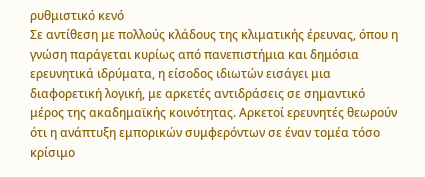ρυθμιστικό κενό
Σε αντίθεση με πολλούς κλάδους της κλιματικής έρευνας, όπου η γνώση παράγεται κυρίως από πανεπιστήμια και δημόσια ερευνητικά ιδρύματα, η είσοδος ιδιωτών εισάγει μια διαφορετική λογική, με αρκετές αντιδράσεις σε σημαντικό μέρος της ακαδημαϊκής κοινότητας. Αρκετοί ερευνητές θεωρούν ότι η ανάπτυξη εμπορικών συμφερόντων σε έναν τομέα τόσο κρίσιμο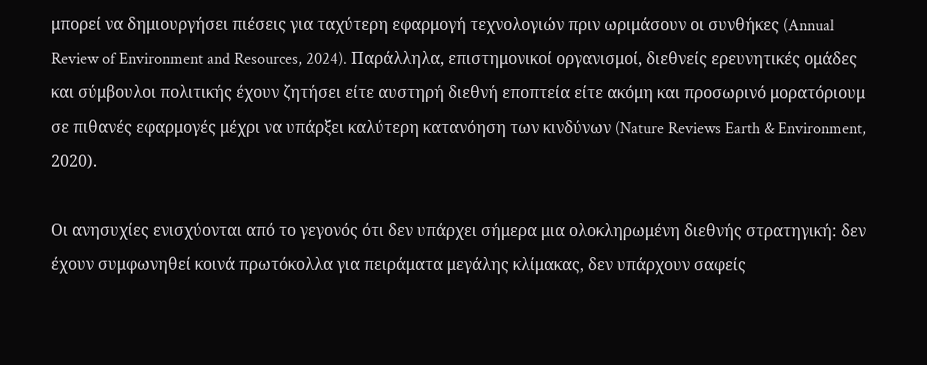μπορεί να δημιουργήσει πιέσεις για ταχύτερη εφαρμογή τεχνολογιών πριν ωριμάσουν οι συνθήκες (Annual Review of Environment and Resources, 2024). Παράλληλα, επιστημονικοί οργανισμοί, διεθνείς ερευνητικές ομάδες και σύμβουλοι πολιτικής έχουν ζητήσει είτε αυστηρή διεθνή εποπτεία είτε ακόμη και προσωρινό μορατόριουμ σε πιθανές εφαρμογές μέχρι να υπάρξει καλύτερη κατανόηση των κινδύνων (Nature Reviews Earth & Environment, 2020).

Οι ανησυχίες ενισχύονται από το γεγονός ότι δεν υπάρχει σήμερα μια ολοκληρωμένη διεθνής στρατηγική: δεν έχουν συμφωνηθεί κοινά πρωτόκολλα για πειράματα μεγάλης κλίμακας, δεν υπάρχουν σαφείς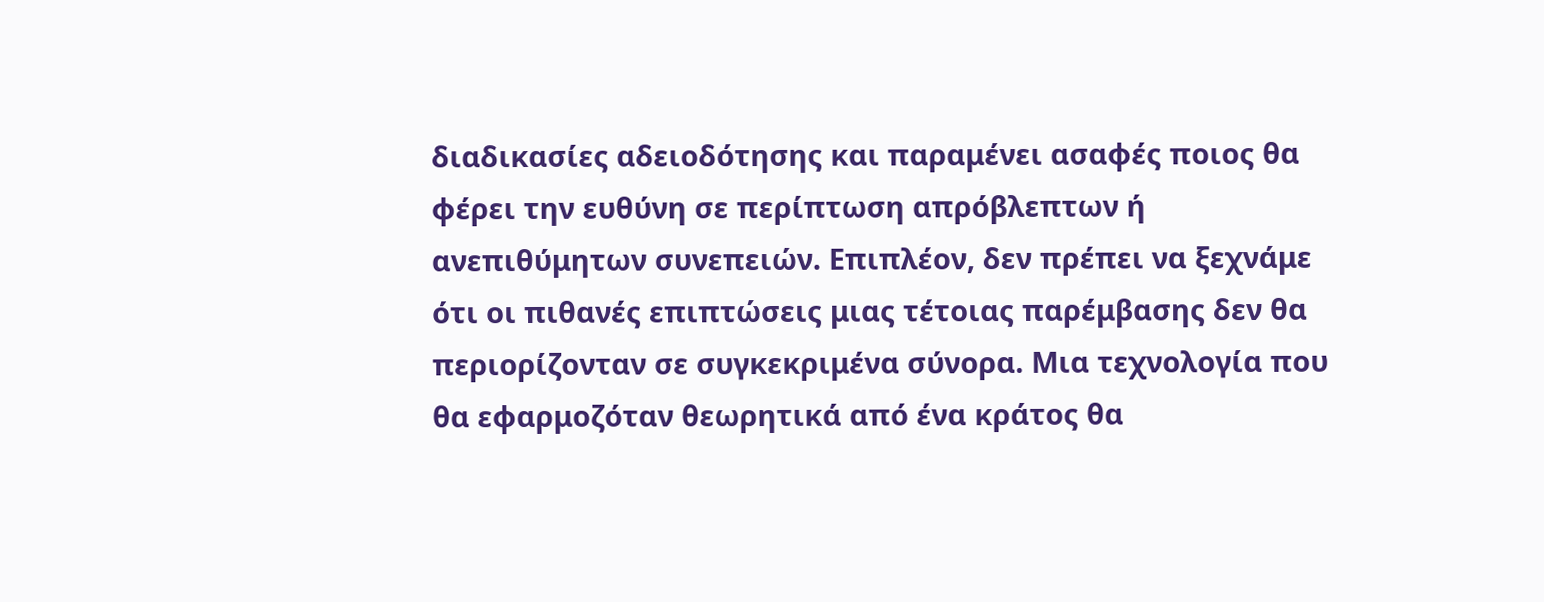διαδικασίες αδειοδότησης και παραμένει ασαφές ποιος θα φέρει την ευθύνη σε περίπτωση απρόβλεπτων ή ανεπιθύμητων συνεπειών. Επιπλέον, δεν πρέπει να ξεχνάμε ότι οι πιθανές επιπτώσεις μιας τέτοιας παρέμβασης δεν θα περιορίζονταν σε συγκεκριμένα σύνορα. Μια τεχνολογία που θα εφαρμοζόταν θεωρητικά από ένα κράτος θα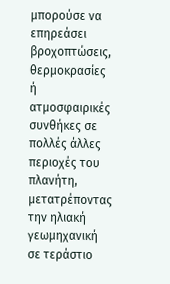μπορούσε να επηρεάσει βροχοπτώσεις, θερμοκρασίες ή ατμοσφαιρικές συνθήκες σε πολλές άλλες περιοχές του πλανήτη, μετατρέποντας την ηλιακή γεωμηχανική σε τεράστιο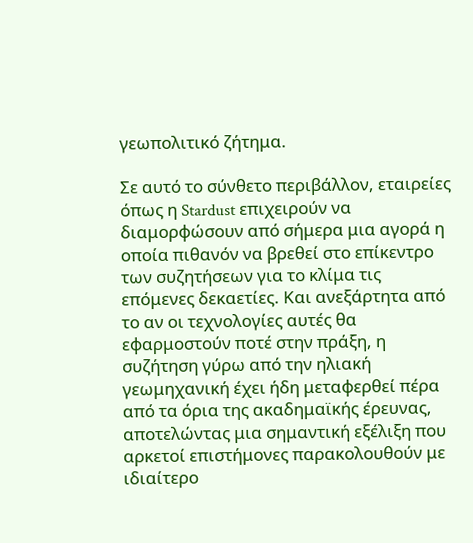γεωπολιτικό ζήτημα.

Σε αυτό το σύνθετο περιβάλλον, εταιρείες όπως η Stardust επιχειρούν να διαμορφώσουν από σήμερα μια αγορά η οποία πιθανόν να βρεθεί στο επίκεντρο των συζητήσεων για το κλίμα τις επόμενες δεκαετίες. Και ανεξάρτητα από το αν οι τεχνολογίες αυτές θα εφαρμοστούν ποτέ στην πράξη, η συζήτηση γύρω από την ηλιακή γεωμηχανική έχει ήδη μεταφερθεί πέρα από τα όρια της ακαδημαϊκής έρευνας, αποτελώντας μια σημαντική εξέλιξη που αρκετοί επιστήμονες παρακολουθούν με ιδιαίτερο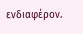ενδιαφέρον.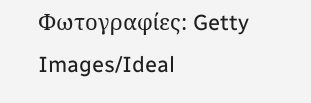Φωτογραφίες: Getty Images/Ideal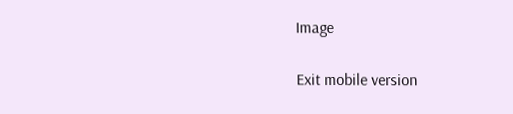Image

Exit mobile version